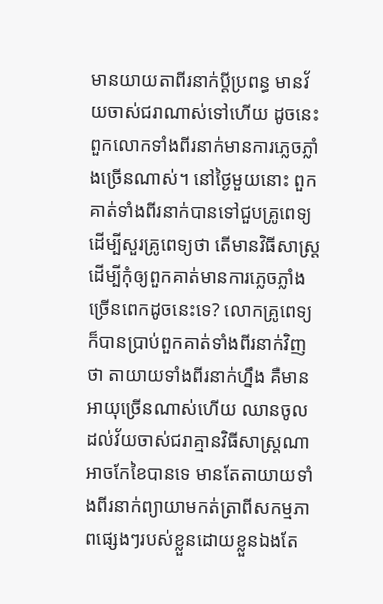មានយាយតាពីរនាក់ប្តីប្រពន្ធ មានវ័យចាស់ជរាណាស់ទៅហើយ ដូចនេះពួកលោកទាំងពីរនាក់មានការភ្លេចភ្លាំងច្រើនណាស់។ នៅថ្ងៃមួយនោះ ពួកគាត់ទាំងពីរនាក់បានទៅជួបគ្រូពេទ្យដើម្បីសួរគ្រូពេទ្យថា តើមានវិធីសាស្រ្តដើម្បីកុំឲ្យពួកគាត់មានការភ្លេចភ្លាំងច្រើនពេកដូចនេះទេ? លោកគ្រូពេទ្យក៏បានប្រាប់ពួកគាត់ទាំងពីរនាក់វិញថា តាយាយទាំងពីរនាក់ហ្នឹង គឺមានអាយុច្រើនណាស់ហើយ ឈានចូលដល់វ័យចាស់ជរាគ្មានវិធីសាស្រ្តណាអាចកែខៃបានទេ មានតែតាយាយទាំងពីរនាក់ព្យាយាមកត់ត្រាពីសកម្មភាពផ្សេងៗរបស់ខ្លួនដោយខ្លួនឯងតែ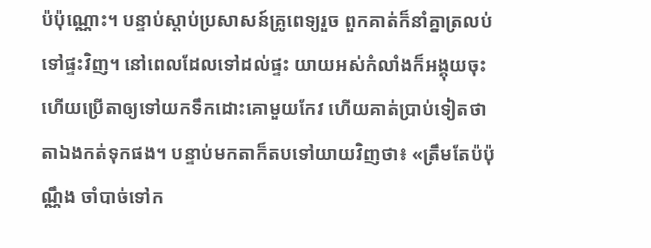ប៉ប៉ុណ្ណោះ។ បន្ទាប់ស្តាប់ប្រសាសន៍គ្រូពេទ្យរួច ពួកគាត់ក៏នាំគ្នាត្រលប់ទៅផ្ទះវិញ។ នៅពេលដែលទៅដល់ផ្ទះ យាយអស់កំលាំងក៏អង្គុយចុះ ហើយប្រើតាឲ្យទៅយកទឹកដោះគោមួយកែវ ហើយគាត់ប្រាប់ទៀតថា តាឯងកត់ទុកផង។ បន្ទាប់មកតាក៏តបទៅយាយវិញថា៖ «ត្រឹមតែប៉ប៉ុណ្ណឹង ចាំបាច់ទៅក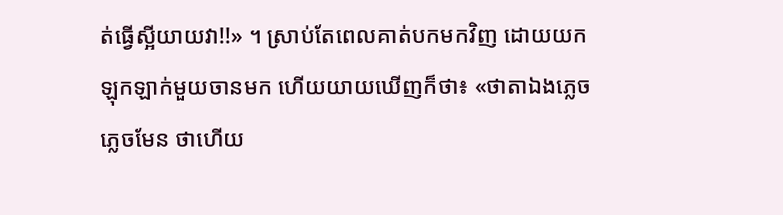ត់ធ្វើស្អីយាយវា!!» ។ ស្រាប់តែពេលគាត់បកមកវិញ ដោយយកឡុកឡាក់មួយចានមក ហើយយាយឃើញក៏ថា៖ «ថាតាឯងភ្លេច ភ្លេចមែន ថាហើយ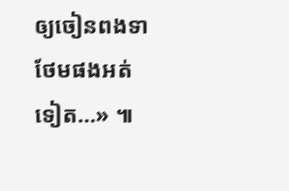ឲ្យចៀនពងទាថែមផងអត់ទៀត…» ៕